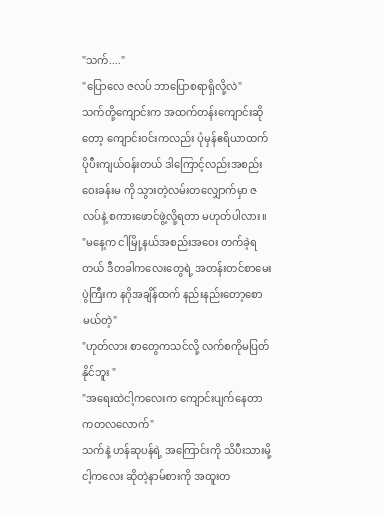"သက်...."
"ပြောလေ ဇလပ် ဘာပြောစရာရှိလို့လဲ"
သက်တို့ကျောင်းက အထက်တန်းကျောင်းဆိုတော့ ကျောင်းဝင်းကလည်း ပုံမှန်ဧရိယာထက် ပိုပီးကျယ်ဝန်းတယ် ဒါကြောင့်လည်းအစည်းဝေးခန်းမ ကို သွားတဲ့လမ်းတလျှောက်မှာ ဇလပ်နဲ့ စကားဖောင်ဖွဲ့လို့ရတာ မဟုတ်ပါလား။
"မနေ့က ငါမြို့နယ်အစည်းအဝေး တက်ခဲ့ရတယ် ဒီတခါကလေးတွေရဲ့ အတန်းတင်စာမေးပွဲကြီးက နဂိုအချိန်ထက် နည်းနည်းတော့စောမယ်တဲ့"
"ဟုတ်လား စာတွေကသင်လို့ လက်စကိုမပြတ်နိုင်ဘူး "
"အရေးထဲငါ့ကလေးက ကျောင်းပျက်နေတာကတလလောက်"
သက်နဲ့ ဟန်ဆုပန်ရဲ့ အကြောင်းကို သိပီးသားမို့ ငါ့ကလေး ဆိုတဲ့နာမ်စားကို အထူးတ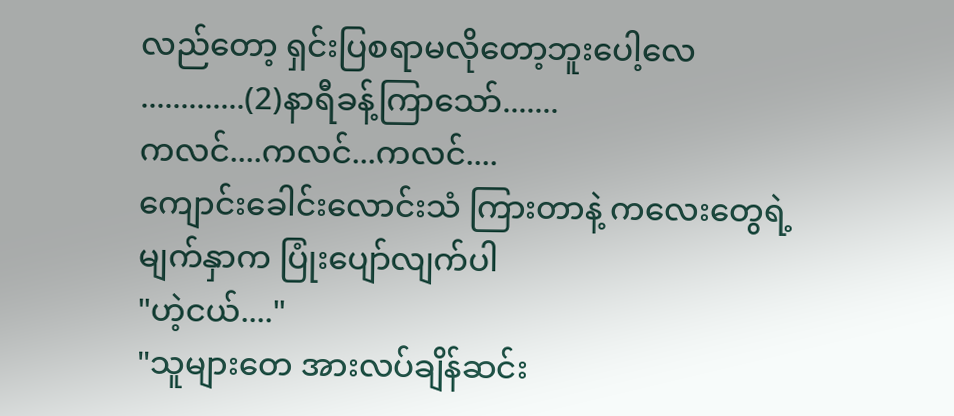လည်တော့ ရှင်းပြစရာမလိုတော့ဘူးပေါ့လေ
.............(2)နာရီခန့်ကြာသော်.......
ကလင်....ကလင်...ကလင်....
ကျောင်းခေါင်းလောင်းသံ ကြားတာနဲ့ ကလေးတွေရဲ့မျက်နှာက ပြုံးပျော်လျက်ပါ
"ဟဲ့ငယ်...."
"သူများတေ အားလပ်ချိန်ဆင်း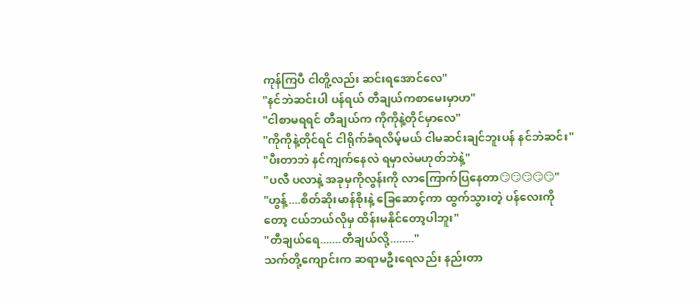ကုန်ကြပီ ငါတိူ့လည်း ဆင်းရအောင်လေ"
"နင်ဘဲဆင်းပါ ပန်ရယ် တီချယ်ကစာမေးမှာဟ"
"ငါစာမရရင် တီချယ်က ကိုကိုနဲ့တိုင်မှာလေ"
"ကိုကိုနဲ့တိုင်ရင် ငါရိုက်ခံရလိမ့်မယ် ငါမဆင်းချင်ဘူးပန် နင်ဘဲဆင်း"
"ပီးတာဘဲ နင်ကျက်နေလဲ ရမှာလဲမဟုတ်ဘဲနဲ့"
"ပလီ ပလာနဲ့ အခုမှကိုလွန်းကို လာကြောက်ပြနေတာ😏😏😏😏😏"
"ဟွန့်....စိတ်ဆိုးမာန်စိုးနဲ့ ခြေဆောင့်ကာ ထွက်သွားတဲ့ ပန်လေးကိုတော့ ငယ်ဘယ်လိုမှ ထိန်းမနိုင်တော့ပါဘူး"
"တီချယ်ရေ.......တီချယ်လို့........"
သက်တို့ကျောင်းက ဆရာမဦးရေလည်း နည်းတာ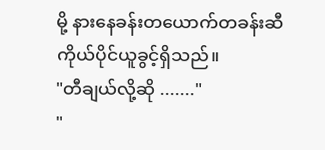မို့ နားနေခန်းတယောက်တခန်းဆီ ကိုယ်ပိုင်ယူခွင့်ရှိသည်။
"တီချယ်လို့ဆို ......."
"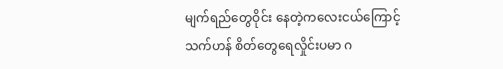မျက်ရည်တွေဝိုင်း နေတဲ့ကလေးငယ်ကြောင့် သက်ဟန် စိတ်တွေရေလှိုင်းပမာ ဂ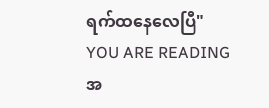ရက်ထနေလေပြီ"
YOU ARE READING
အ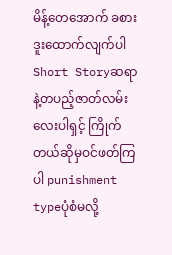မိန့်တေအောက် ခစားဒူးထောက်လျက်ပါ
Short Storyဆရာနဲ့တပည့်ဇာတ်လမ်းလေးပါရှင့် ကြိုက်တယ်ဆိုမှဝင်ဖတ်ကြပါ punishment typeပုံစံမလို့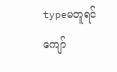typeမတူရင်ကျော်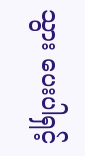သွား ပေးပါရှင့်